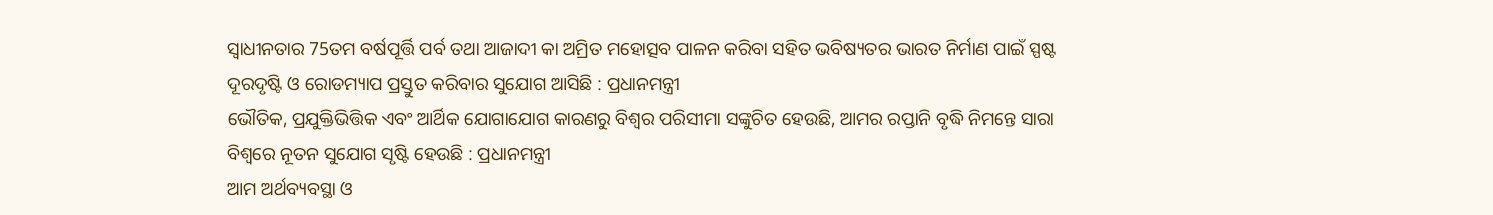ସ୍ବାଧୀନତାର 75ତମ ବର୍ଷପୂର୍ତ୍ତି ପର୍ବ ତଥା ଆଜାଦୀ କା ଅମ୍ରିତ ମହୋତ୍ସବ ପାଳନ କରିବା ସହିତ ଭବିଷ୍ୟତର ଭାରତ ନିର୍ମାଣ ପାଇଁ ସ୍ପଷ୍ଟ ଦୂରଦୃଷ୍ଟି ଓ ରୋଡମ୍ୟାପ ପ୍ରସ୍ତୁତ କରିବାର ସୁଯୋଗ ଆସିଛି : ପ୍ରଧାନମନ୍ତ୍ରୀ
ଭୌତିକ, ପ୍ରଯୁକ୍ତିଭିତ୍ତିକ ଏବଂ ଆର୍ଥିକ ଯୋଗାଯୋଗ କାରଣରୁ ବିଶ୍ବର ପରିସୀମା ସଙ୍କୁଚିତ ହେଉଛି, ଆମର ରପ୍ତାନି ବୃଦ୍ଧି ନିମନ୍ତେ ସାରା ବିଶ୍ବରେ ନୂତନ ସୁଯୋଗ ସୃଷ୍ଟି ହେଉଛି : ପ୍ରଧାନମନ୍ତ୍ରୀ
ଆମ ଅର୍ଥବ୍ୟବସ୍ଥା ଓ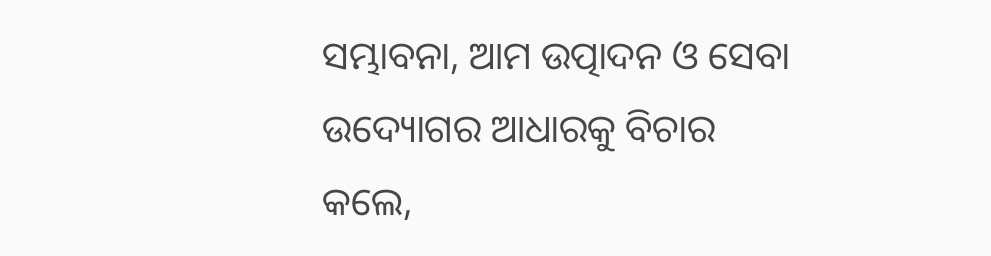ସମ୍ଭାବନା, ଆମ ଉତ୍ପାଦନ ଓ ସେବା ଉଦ୍ୟୋଗର ଆଧାରକୁ ବିଚାର କଲେ,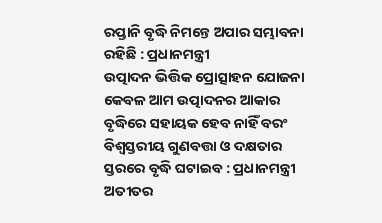ରପ୍ତାନି ବୃଦ୍ଧି ନିମନ୍ତେ ଅପାର ସମ୍ଭାବନା ରହିଛି : ପ୍ରଧାନମନ୍ତ୍ରୀ
ଉତ୍ପାଦନ ଭିତ୍ତିକ ପ୍ରୋତ୍ସାହନ ଯୋଜନା କେବଳ ଆମ ଉତ୍ପାଦନର ଆକାର ବୃଦ୍ଧିରେ ସହାୟକ ହେବ ନାହିଁ ବରଂ ବିଶ୍ବସ୍ତରୀୟ ଗୁଣବତ୍ତା ଓ ଦକ୍ଷତାର ସ୍ତରରେ ବୃଦ୍ଧି ଘଟାଇବ : ପ୍ରଧାନମନ୍ତ୍ରୀ
ଅତୀତର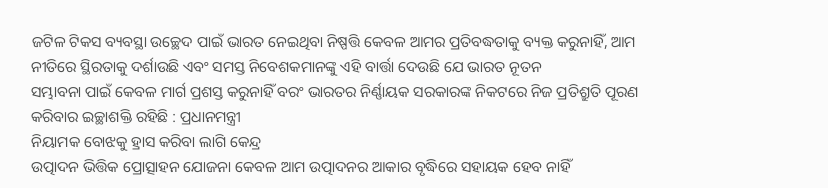ଜଟିଳ ଟିକସ ବ୍ୟବସ୍ଥା ଉଚ୍ଛେଦ ପାଇଁ ଭାରତ ନେଇଥିବା ନିଷ୍ପତ୍ତି କେବଳ ଆମର ପ୍ରତିବଦ୍ଧତାକୁ ବ୍ୟକ୍ତ କରୁନାହିଁ, ଆମ ନୀତିରେ ସ୍ଥିରତାକୁ ଦର୍ଶାଉଛି ଏବଂ ସମସ୍ତ ନିବେଶକମାନଙ୍କୁ ଏହି ବାର୍ତ୍ତା ଦେଉଛି ଯେ ଭାରତ ନୂତନ
ସମ୍ଭାବନା ପାଇଁ କେବଳ ମାର୍ଗ ପ୍ରଶସ୍ତ କରୁନାହିଁ ବରଂ ଭାରତର ନିର୍ଣ୍ଣାୟକ ସରକାରଙ୍କ ନିକଟରେ ନିଜ ପ୍ରତିଶ୍ରୁତି ପୂରଣ କରିବାର ଇଚ୍ଛାଶକ୍ତି ରହିଛି : ପ୍ରଧାନମନ୍ତ୍ରୀ
ନିୟାମକ ବୋଝକୁ ହ୍ରାସ କରିବା ଲାଗି କେନ୍ଦ୍ର
ଉତ୍ପାଦନ ଭିତ୍ତିକ ପ୍ରୋତ୍ସାହନ ଯୋଜନା କେବଳ ଆମ ଉତ୍ପାଦନର ଆକାର ବୃଦ୍ଧିରେ ସହାୟକ ହେବ ନାହିଁ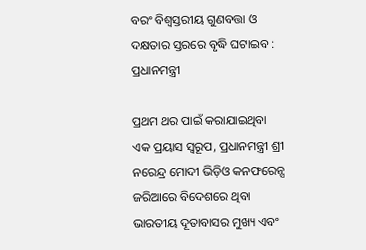ବରଂ ବିଶ୍ବସ୍ତରୀୟ ଗୁଣବତ୍ତା ଓ ଦକ୍ଷତାର ସ୍ତରରେ ବୃଦ୍ଧି ଘଟାଇବ : ପ୍ରଧାନମନ୍ତ୍ରୀ

ପ୍ରଥମ ଥର ପାଇଁ କରାଯାଇଥିବା ଏକ ପ୍ରୟାସ ସ୍ବରୂପ, ପ୍ରଧାନମନ୍ତ୍ରୀ ଶ୍ରୀ ନରେନ୍ଦ୍ର ମୋଦୀ ଭିଡ଼ିଓ କନଫରେନ୍ସ ଜରିଆରେ ବିଦେଶରେ ଥିବା ଭାରତୀୟ ଦୂତାବାସର ମୁଖ୍ୟ ଏବଂ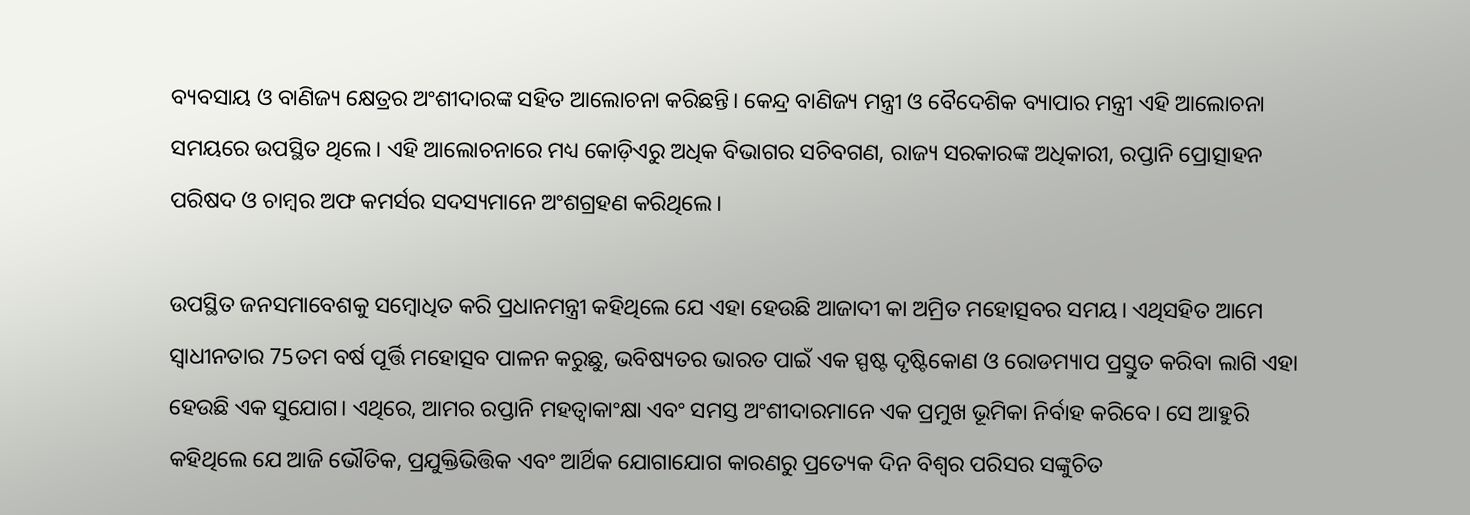ବ୍ୟବସାୟ ଓ ବାଣିଜ୍ୟ କ୍ଷେତ୍ରର ଅଂଶୀଦାରଙ୍କ ସହିତ ଆଲୋଚନା କରିଛନ୍ତି। କେନ୍ଦ୍ର ବାଣିଜ୍ୟ ମନ୍ତ୍ରୀ ଓ ବୈଦେଶିକ ବ୍ୟାପାର ମନ୍ତ୍ରୀ ଏହି ଆଲୋଚନା ସମୟରେ ଉପସ୍ଥିତ ଥିଲେ। ଏହି ଆଲୋଚନାରେ ମଧ୍ୟ କୋଡ଼ିଏରୁ ଅଧିକ ବିଭାଗର ସଚିବଗଣ, ରାଜ୍ୟ ସରକାରଙ୍କ ଅଧିକାରୀ, ରପ୍ତାନି ପ୍ରୋତ୍ସାହନ ପରିଷଦ ଓ ଚାମ୍ବର ଅଫ କମର୍ସର ସଦସ୍ୟମାନେ ଅଂଶଗ୍ରହଣ କରିଥିଲେ।

ଉପସ୍ଥିତ ଜନସମାବେଶକୁ ସମ୍ବୋଧିତ କରି ପ୍ରଧାନମନ୍ତ୍ରୀ କହିଥିଲେ ଯେ ଏହା ହେଉଛି ଆଜାଦୀ କା ଅମ୍ରିତ ମହୋତ୍ସବର ସମୟ। ଏଥିସହିତ ଆମେ ସ୍ବାଧୀନତାର 75ତମ ବର୍ଷ ପୂର୍ତ୍ତି ମହୋତ୍ସବ ପାଳନ କରୁଛୁ, ଭବିଷ୍ୟତର ଭାରତ ପାଇଁ ଏକ ସ୍ପଷ୍ଟ ଦୃଷ୍ଟିକୋଣ ଓ ରୋଡମ୍ୟାପ ପ୍ରସ୍ତୁତ କରିବା ଲାଗି ଏହା ହେଉଛି ଏକ ସୁଯୋଗ। ଏଥିରେ, ଆମର ରପ୍ତାନି ମହତ୍ବାକାଂକ୍ଷା ଏବଂ ସମସ୍ତ ଅଂଶୀଦାରମାନେ ଏକ ପ୍ରମୁଖ ଭୂମିକା ନିର୍ବାହ କରିବ‍େ। ସେ ଆହୁରି କହିଥିଲେ ଯେ ଆଜି ଭୌତିକ, ପ୍ରଯୁକ୍ତିଭିତ୍ତିକ ଏବଂ ଆର୍ଥିକ ଯୋଗାଯୋଗ କାରଣରୁ ପ୍ରତ୍ୟେକ ଦିନ ବିଶ୍ବର ପରିସର ସଙ୍କୁଚିତ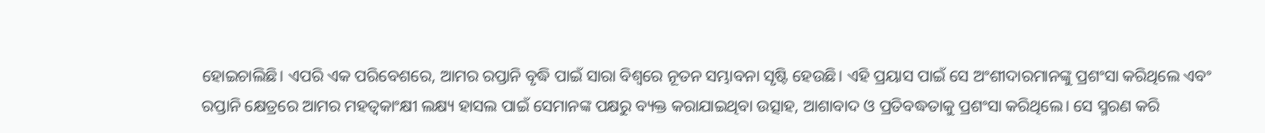ହୋଇଚାଲିଛି। ଏପରି ଏକ ପରିବେଶରେ, ଆମର ରପ୍ତାନି ବୃଦ୍ଧି ପାଇଁ ସାରା ବିଶ୍ବରେ ନୂତନ ସମ୍ଭାବନା ସୃଷ୍ଟି ହେଉଛି। ଏହି ପ୍ରୟାସ ପାଇଁ ସେ ଅଂଶୀଦାରମାନଙ୍କୁ ପ୍ରଶଂସା କରିଥିଲେ ଏବଂ ରପ୍ତାନି କ୍ଷେତ୍ରରେ ଆମର ମହତ୍ବକାଂକ୍ଷୀ ଲକ୍ଷ୍ୟ ହାସଲ ପାଇଁ ସେମାନଙ୍କ ପକ୍ଷରୁ ବ୍ୟକ୍ତ କରାଯାଇଥିବା ଉତ୍ସାହ, ଆଶାବାଦ ଓ ପ୍ରତିବଦ୍ଧତାକୁ ପ୍ରଶଂସା କରିଥିଲେ। ସେ ସ୍ମରଣ କରି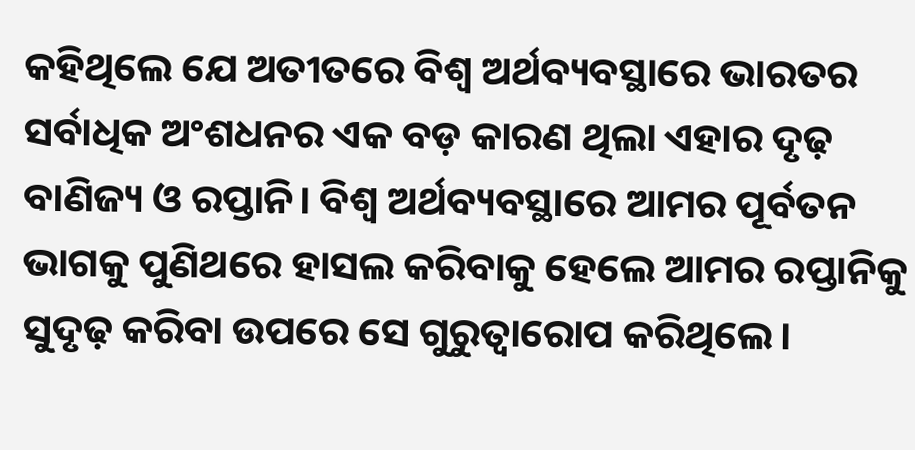କହିଥିଲେ ଯେ ଅତୀତରେ ବିଶ୍ବ ଅର୍ଥବ୍ୟବସ୍ଥାରେ ଭାରତର ସର୍ବାଧିକ ଅଂଶଧନର ଏକ ବଡ଼ କାରଣ ଥିଲା ଏହାର ଦୃଢ଼ ବାଣିଜ୍ୟ ଓ ରପ୍ତାନି। ବିଶ୍ବ ଅର୍ଥବ୍ୟବସ୍ଥାରେ ଆମର ପୂର୍ବତନ ଭାଗକୁ ପୁଣିଥରେ ହାସଲ କରିବାକୁ ହେଲେ ଆମର ରପ୍ତାନିକୁ ସୁଦୃଢ଼ କରିବା ଉପରେ ସେ ଗୁରୁତ୍ବାରୋପ କରିଥିଲେ।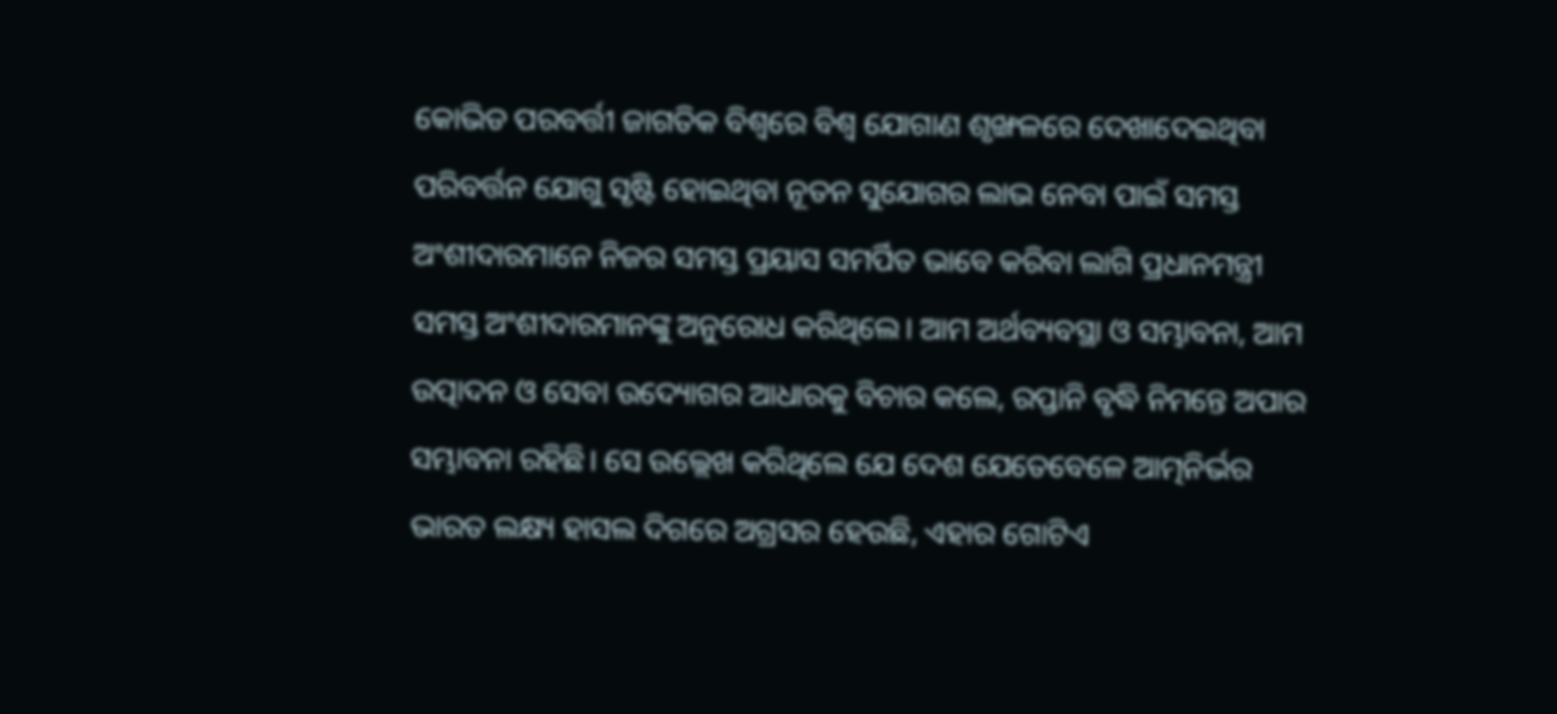କୋଭିଡ ପରବର୍ତ୍ତୀ ଜାଗତିକ ବିଶ୍ବରେ ବିଶ୍ବ ଯୋଗାଣ ଶୃଙ୍ଖଳରେ ଦେଖାଦେଇଥିବା ପରିବର୍ତ୍ତନ ଯୋଗୁ ସୃଷ୍ଟି ହୋଇଥିବା ନୂତନ ସୁଯୋଗର ଲାଭ ନେବା ପାଇଁ ସମସ୍ତ ଅଂଶୀଦାରମାନେ ନିଜର ସମସ୍ତ ପ୍ରୟାସ ସମର୍ପିତ ଭାବେ କରିବା ଲାଗି ପ୍ରଧାନମନ୍ତ୍ରୀ ସମସ୍ତ ଅଂଶୀଦାରମାନଙ୍କୁ ଅନୁରୋଧ କରିଥିଲେ। ଆମ ଅର୍ଥବ୍ୟବସ୍ଥା ଓ ସମ୍ଭାବନା, ଆମ ଉତ୍ପାଦନ ଓ ସେବା ଉଦ୍ୟୋଗର ଆଧାରକୁ ବିଚାର କଲେ, ରପ୍ତାନି ବୃଦ୍ଧି ନିମନ୍ତେ ଅପାର ସମ୍ଭାବନା ରହିଛି। ସେ ଉଲ୍ଲେଖ କରିଥିଲେ ଯେ ଦେଶ ଯେତେବେଳେ ଆତ୍ମନିର୍ଭର ଭାରତ ଲକ୍ଷ୍ୟ ହାସଲ ଦିଗରେ ଅଗ୍ରସର ହେଉଛି, ଏହାର ଗୋଟିଏ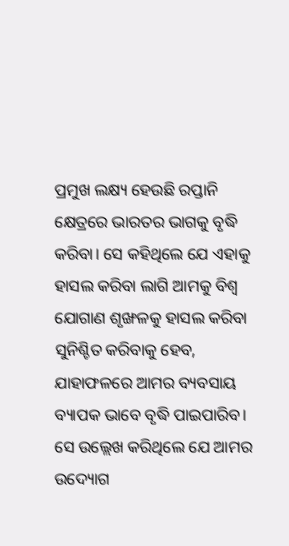ପ୍ରମୁଖ ଲକ୍ଷ୍ୟ ହେଉଛି ରପ୍ତାନି କ୍ଷେତ୍ରରେ ଭାରତର ଭାଗକୁ ବୃଦ୍ଧି କରିବା। ସେ କହିଥିଲେ ଯେ ଏହାକୁ ହାସଲ କରିବା ଲାଗି ଆମକୁ ବିଶ୍ବ ଯୋଗାଣ ଶୃଙ୍ଖଳକୁ ହାସଲ କରିବା ସୁନିଶ୍ଚିତ କରିବାକୁ ହେବ, ଯାହାଫଳରେ ଆମର ବ୍ୟବସାୟ ବ୍ୟାପକ ଭାବେ ବୃଦ୍ଧି ପାଇପାରିବ। ସେ ଉଲ୍ଲେଖ କରିଥିଲେ ଯେ ଆମର ଉଦ୍ୟୋଗ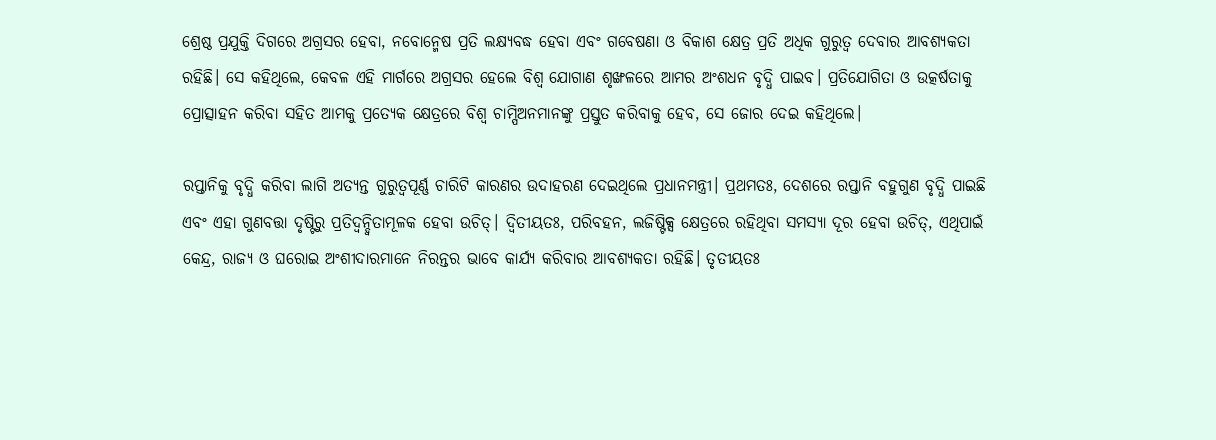ଶ୍ରେଷ୍ଠ ପ୍ରଯୁକ୍ତି ଦିଗରେ ଅଗ୍ରସର ହେବା, ନବୋନ୍ମେଷ ପ୍ରତି ଲକ୍ଷ୍ୟବଦ୍ଧ ହେବା ଏବଂ ଗବେଷଣା ଓ ବିକାଶ କ୍ଷେତ୍ର ପ୍ରତି ଅଧିକ ଗୁରୁତ୍ବ ଦେବାର ଆବଶ୍ୟକତା ରହିଛି। ସେ କହିଥିଲେ, କେବଳ ଏହି ମାର୍ଗରେ ଅଗ୍ରସର ହେଲେ ବିଶ୍ବ ଯୋଗାଣ ଶୃଙ୍ଖଳରେ ଆମର ଅଂଶଧନ ବୃଦ୍ଧି ପାଇବ। ପ୍ରତିଯୋଗିତା ଓ ଉତ୍କର୍ଷତାକୁ ପ୍ରୋତ୍ସାହନ କରିବା ସହିତ ଆମକୁ ପ୍ରତ୍ୟେକ କ୍ଷେତ୍ରରେ ବିଶ୍ବ ଚାମ୍ପିଅନମାନଙ୍କୁ ପ୍ରସ୍ତୁତ କରିବାକୁ ହେବ, ସେ ଜୋର ଦେଇ କହିଥିଲେ।

ରପ୍ତାନିକୁ ବୃଦ୍ଧି କରିବା ଲାଗି ଅତ୍ୟନ୍ତ ଗୁରୁତ୍ବପୂର୍ଣ୍ଣ ଚାରିଟି କାରଣର ଉଦାହରଣ ଦେଇଥିଲେ ପ୍ରଧାନମନ୍ତ୍ରୀ। ପ୍ରଥମତଃ, ଦେଶରେ ରପ୍ତାନି ବହୁଗୁଣ ବୃଦ୍ଧି ପାଇଛି ଏବଂ ଏହା ଗୁଣବତ୍ତା ଦୃଷ୍ଟିରୁ ପ୍ରତିଦ୍ବନ୍ଦ୍ବିତାମୂଳକ ହେବା ଉଚିତ୍। ଦ୍ବିତୀୟତଃ, ପରିବହନ, ଲଜିଷ୍ଟିକ୍ସ କ୍ଷେତ୍ରରେ ରହିଥିବା ସମସ୍ୟା ଦୂର ହେବା ଉଚିତ୍, ଏଥିପାଇଁ କେନ୍ଦ୍ର, ରାଜ୍ୟ ଓ ଘରୋଇ ଅଂଶୀଦାରମାନେ ନିରନ୍ତର ଭାବେ କାର୍ଯ୍ୟ କରିବାର ଆବଶ୍ୟକତା ରହିଛି। ତୃତୀୟତଃ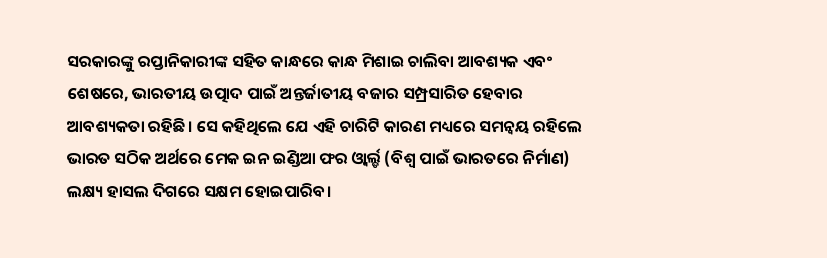ସରକାରଙ୍କୁ ରପ୍ତାନିକାରୀଙ୍କ ସହିତ କାନ୍ଧରେ କାନ୍ଧ ମିଶାଇ ଚାଲିବା ଆବଶ୍ୟକ ଏବଂ ଶେଷରେ, ଭାରତୀୟ ଉତ୍ପାଦ ପାଇଁ ଅନ୍ତର୍ଜାତୀୟ ବଜାର ସମ୍ପ୍ରସାରିତ ହେବାର ଆବଶ୍ୟକତା ରହିଛି। ସେ କହିଥିଲେ ଯେ ଏହି ଚାରିଟି କାରଣ ମଧ୍ୟରେ ସମନ୍ବୟ ରହିଲେ ଭାରତ ସଠିକ ଅର୍ଥରେ ମେକ ଇନ ଇଣ୍ଡିଆ ଫର ଓ୍ବାର୍ଲ୍ଡ (ବିଶ୍ବ ପାଇଁ ଭାରତରେ ନିର୍ମାଣ) ଲକ୍ଷ୍ୟ ହାସଲ ଦିଗରେ ସକ୍ଷମ ହୋଇପାରିବ।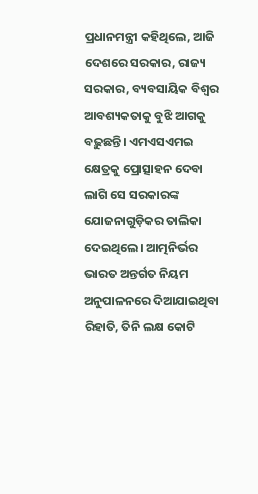ପ୍ରଧାନମନ୍ତ୍ରୀ କହିଥିଲେ, ଆଜି ଦେଶରେ ସରକାର, ରାଜ୍ୟ ସରକାର, ବ୍ୟବସାୟିକ ବିଶ୍ବର ଆବଶ୍ୟକତାକୁ ବୁଝି ଆଗକୁ ବଢ଼ୁଛନ୍ତି। ଏମଏସଏମଇ କ୍ଷେତ୍ରକୁ ପ୍ରୋତ୍ସାହନ ଦେବା ଲାଗି ସେ ସରକାରଙ୍କ ଯୋଜନାଗୁଡ଼ିକର ତାଲିକା ଦେଇଥିଲେ। ଆତ୍ମନିର୍ଭର ଭାରତ ଅନ୍ତର୍ଗତ ନିୟମ ଅନୁପାଳନରେ ଦିଆଯାଇଥିବା ରିହାତି, ତିନି ଲକ୍ଷ କୋଟି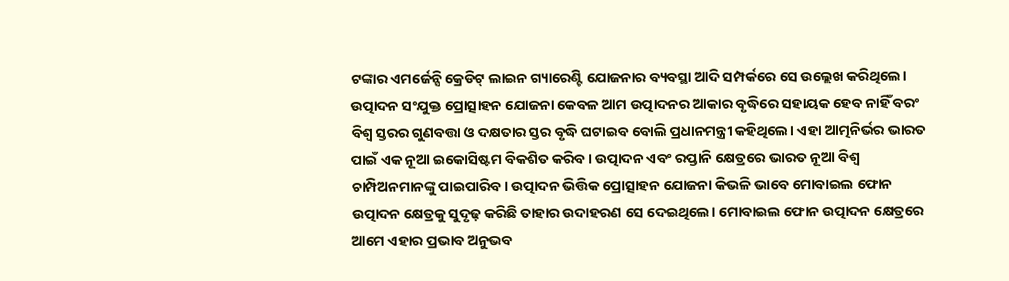ଟଙ୍କାର ଏମର୍ଜେନ୍ସି କ୍ରେଡିଟ୍ ଲାଇନ ଗ୍ୟାରେଣ୍ଟି ଯୋଜନାର ବ୍ୟବସ୍ଥା ଆଦି ସମ୍ପର୍କରେ ସେ ଉଲ୍ଲେଖ କରିଥିଲେ। ଉତ୍ପାଦନ ସଂଯୁକ୍ତ ପ୍ରୋତ୍ସାହନ ଯୋଜନା କେବଳ ଆମ ଉତ୍ପାଦନର ଆକାର ବୃଦ୍ଧିରେ ସହାୟକ ହେବ ନାହିଁ ବରଂ ବିଶ୍ବ ସ୍ତରର ଗୁଣବତ୍ତା ଓ ଦକ୍ଷତାର ସ୍ତର ବୃଦ୍ଧି ଘଟାଇବ ବୋଲି ପ୍ରଧାନମନ୍ତ୍ରୀ କହିଥିଲେ। ଏହା ଆତ୍ମନିର୍ଭର ଭାରତ ପାଇଁ ଏକ ନୂଆ ଇକୋସିଷ୍ଟମ ବିକଶିତ କରିବ। ଉତ୍ପାଦନ ଏବଂ ରପ୍ତାନି କ୍ଷେତ୍ରରେ ଭାରତ ନୂଆ ବିଶ୍ବ ଚାମ୍ପିଅନମାନଙ୍କୁ ପାଇପାରିବ। ଉତ୍ପାଦନ ଭିତ୍ତିକ ପ୍ରୋତ୍ସାହନ ଯୋଜନା କିଭଳି ଭାବେ ମୋବାଇଲ ଫୋନ ଉତ୍ପାଦନ କ୍ଷେତ୍ରକୁ ସୁଦୃଢ଼ କରିଛି ତାହାର ଉଦାହରଣ ସେ ଦେଇଥିଲେ। ମୋବାଇଲ ଫୋନ ଉତ୍ପାଦନ କ୍ଷେତ୍ରରେ ଆମେ ଏହାର ପ୍ରଭାବ ଅନୁଭବ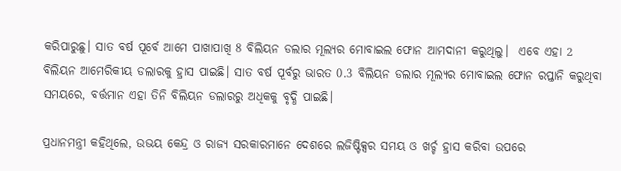କରିପାରୁଛୁ। ସାତ ବର୍ଷ ପୂର୍ବେ ଆମେ ପାଖାପାଖି 8 ବିଲିୟନ ଡଲାର ମୂଲ୍ୟର ମୋବାଇଲ ଫୋନ ଆମଦାନୀ କରୁଥିଲୁ।  ଏବେ ଏହା 2 ବିଲିୟନ ଆମେରିକୀୟ ଡଲାରକୁ ହ୍ରାସ ପାଇଛି। ସାତ ବର୍ଷ ପୂର୍ବରୁ ଭାରତ 0.3 ବିଲିୟନ ଡଲାର ମୂଲ୍ୟର ମୋବାଇଲ ଫୋନ ରପ୍ତାନି କରୁଥିବା ସମୟରେ, ବର୍ତ୍ତମାନ ଏହା ତିନି ବିଲିୟନ ଡଲାରରୁ ଅଧିକକୁ ବୃଦ୍ଧି ପାଇଛି।

ପ୍ରଧାନମନ୍ତ୍ରୀ କହିଥିଲେ, ଉଭୟ କେନ୍ଦ୍ର ଓ ରାଜ୍ୟ ସରକାରମାନେ ଦେଶରେ ଲଜିଷ୍ଟିକ୍ସର ସମୟ ଓ ଖର୍ଚ୍ଚ ହ୍ରାସ କରିବା ଉପରେ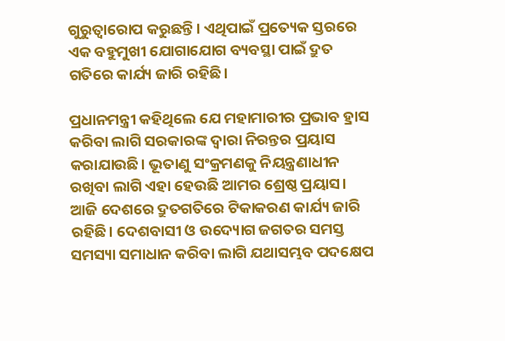ଗୁରୁତ୍ବାରୋପ କରୁଛନ୍ତି। ଏଥିପାଇଁ ପ୍ରତ୍ୟେକ ସ୍ତରରେ ଏକ ବହୁମୁଖୀ ଯୋଗାଯୋଗ ବ୍ୟବସ୍ଥା ପାଇଁ ଦ୍ରୁତ ଗତିରେ କାର୍ଯ୍ୟ ଜାରି ରହିଛି।

ପ୍ରଧାନମନ୍ତ୍ରୀ କହିଥିଲେ ଯେ ମହାମାରୀର ପ୍ରଭାବ ହ୍ରାସ କରିବା ଲାଗି ସରକାରଙ୍କ ଦ୍ବାରା ନିରନ୍ତର ପ୍ରୟାସ କରାଯାଉଛି। ଭୂତାଣୁ ସଂକ୍ରମଣକୁ ନିୟନ୍ତ୍ରଣାଧୀନ ରଖିବା ଲାଗି ଏହା ହେଉଛି ଆମର ଶ୍ରେଷ୍ଠ ପ୍ରୟାସ। ଆଜି ଦେଶରେ ଦ୍ରୁତଗତିରେ ଟିକାକରଣ କାର୍ଯ୍ୟ ଜାରି ରହିଛି। ଦେଶବାସୀ ଓ ଉଦ୍ୟୋଗ ଜଗତର ସମସ୍ତ ସମସ୍ୟା ସମାଧାନ କରିବା ଲାଗି ଯଥାସମ୍ଭବ ପଦକ୍ଷେପ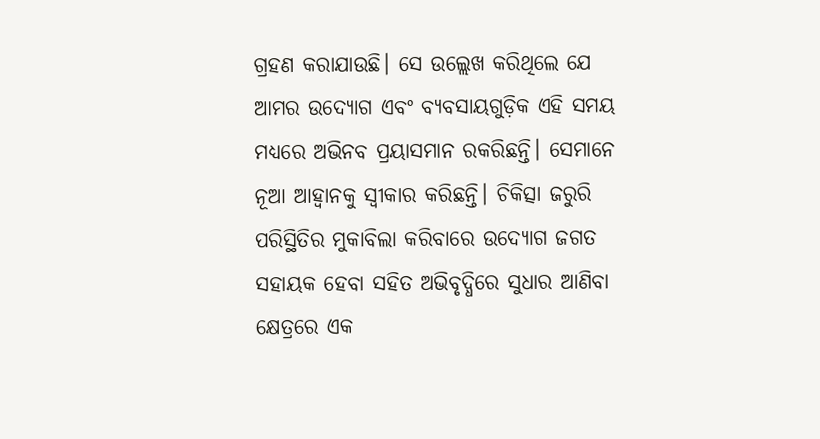ଗ୍ରହଣ କରାଯାଉଛି। ସେ ଉଲ୍ଲେଖ କରିଥିଲେ ଯେ ଆମର ଉଦ୍ୟୋଗ ଏବଂ ବ୍ୟବସାୟଗୁଡ଼ିକ ଏହି ସମୟ ମଧ୍ୟରେ ଅଭିନବ ପ୍ରୟାସମାନ ରକରିଛନ୍ତି। ସେମାନେ ନୂଆ ଆହ୍ବାନକୁ ସ୍ବୀକାର କରିଛନ୍ତି। ଚିକିତ୍ସା ଜରୁରି ପରିସ୍ଥିତିର ମୁକାବିଲା କରିବାରେ ଉଦ୍ୟୋଗ ଜଗତ ସହାୟକ ହେବା ସହିତ ଅଭିବୃଦ୍ଧିରେ ସୁଧାର ଆଣିବା କ୍ଷେତ୍ରରେ ଏକ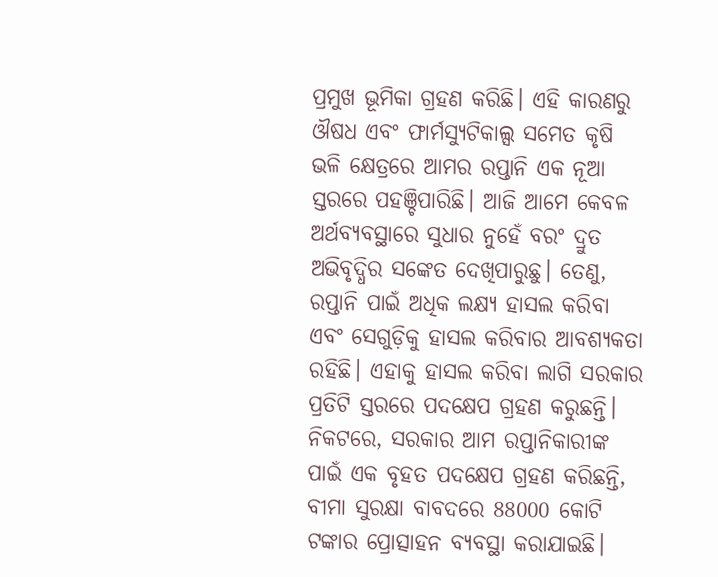ପ୍ରମୁଖ ଭୂମିକା ଗ୍ରହଣ କରିଛି। ଏହି କାରଣରୁ ଔଷଧ ଏବଂ ଫାର୍ମସ୍ୟୁଟିକାଲ୍ସ ସମେତ କୃଷି ଭଳି କ୍ଷେତ୍ରରେ ଆମର ରପ୍ତାନି ଏକ ନୂଆ ସ୍ତରରେ ପହଞ୍ଚିପାରିଛି। ଆଜି ଆମେ କେବଳ ଅର୍ଥବ୍ୟବସ୍ଥାରେ ସୁଧାର ନୁହେଁ ବରଂ ଦ୍ରୁତ ଅଭିବୃଦ୍ଧିର ସଙ୍କେତ ଦେଖିପାରୁଛୁ। ତେଣୁ, ରପ୍ତାନି ପାଇଁ ଅଧିକ ଲକ୍ଷ୍ୟ ହାସଲ କରିବା ଏବଂ ସେଗୁଡ଼ିକୁ ହାସଲ କରିବାର ଆବଶ୍ୟକତା ରହିଛି। ଏହାକୁ ହାସଲ କରିବା ଲାଗି ସରକାର ପ୍ରତିଟି ସ୍ତରରେ ପଦକ୍ଷେପ ଗ୍ରହଣ କରୁଛନ୍ତି। ନିକଟରେ, ସରକାର ଆମ ରପ୍ତାନିକାରୀଙ୍କ ପାଇଁ ଏକ ବୃହତ ପଦକ୍ଷେପ ଗ୍ରହଣ କରିଛନ୍ତି, ବୀମା ସୁରକ୍ଷା ବାବଦରେ 88000 କୋଟି ଟଙ୍କାର ପ୍ରୋତ୍ସାହନ ବ୍ୟବସ୍ଥା କରାଯାଇଛି।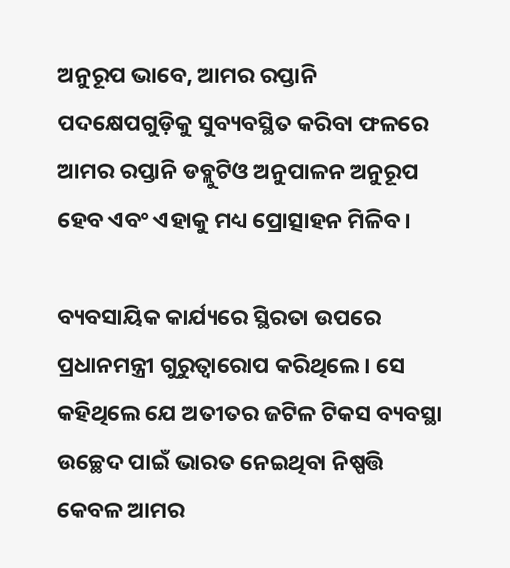ଅନୁରୂପ ଭାବେ, ଆମର ରପ୍ତାନି ପଦକ୍ଷେପଗୁଡ଼ିକୁ ସୁବ୍ୟବସ୍ଥିତ କରିବା ଫଳରେ ଆମର ରପ୍ତାନି ଡବ୍ଲୁଟିଓ ଅନୁପାଳନ ଅନୁରୂପ ହେବ ଏବଂ ଏହାକୁ ମଧ୍ୟ ପ୍ରୋତ୍ସାହନ ମିଳିବ।

ବ୍ୟବସାୟିକ କାର୍ଯ୍ୟରେ ସ୍ଥିରତା ଉପରେ ପ୍ରଧାନମନ୍ତ୍ରୀ ଗୁରୁତ୍ବାରୋପ କରିଥିଲେ। ସେ କହିଥିଲେ ଯେ ଅତୀତର ଜଟିଳ ଟିକସ ବ୍ୟବସ୍ଥା ଉଚ୍ଛେଦ ପାଇଁ ଭାରତ ନେଇଥିବା ନିଷ୍ପତ୍ତି କେବଳ ଆମର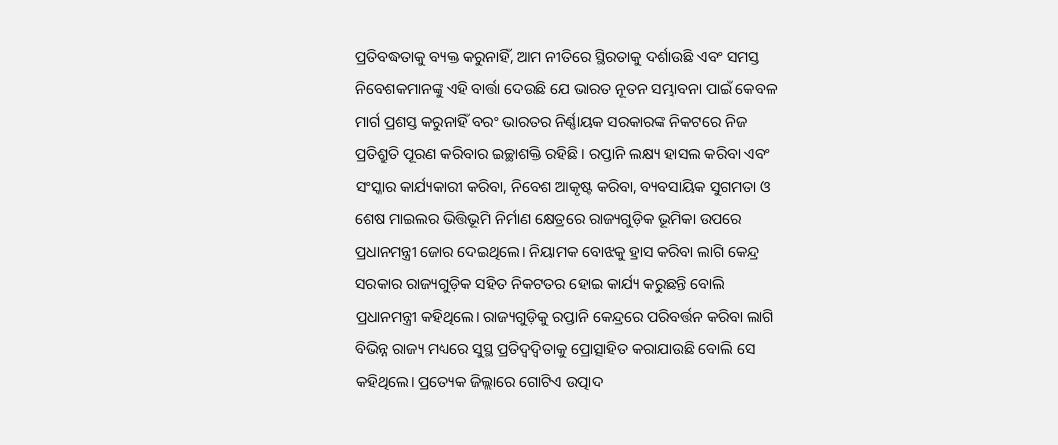ପ୍ରତିବଦ୍ଧତାକୁ ବ୍ୟକ୍ତ କରୁନାହିଁ, ଆମ ନୀତିରେ ସ୍ଥିରତାକୁ ଦର୍ଶାଉଛି ଏବଂ ସମସ୍ତ ନିବେଶକମାନଙ୍କୁ ଏହି ବାର୍ତ୍ତା ଦେଉଛି ଯେ ଭାରତ ନୂତନ ସମ୍ଭାବନା ପାଇଁ କେବଳ ମାର୍ଗ ପ୍ରଶସ୍ତ କରୁନାହିଁ ବରଂ ଭାରତର ନିର୍ଣ୍ଣାୟକ ସରକାରଙ୍କ ନିକଟରେ ନିଜ ପ୍ରତିଶ୍ରୁତି ପୂରଣ କରିବାର ଇଚ୍ଛାଶକ୍ତି ରହିଛି । ରପ୍ତାନି ଲକ୍ଷ୍ୟ ହାସଲ କରିବା ଏବଂ ସଂସ୍କାର କାର୍ଯ୍ୟକାରୀ କରିବା, ନିବେଶ ଆକୃଷ୍ଟ କରିବା, ବ୍ୟବସାୟିକ ସୁଗମତା ଓ ଶେଷ ମାଇଲର ଭିତ୍ତିଭୂମି ନିର୍ମାଣ କ୍ଷେତ୍ରରେ ରାଜ୍ୟଗୁଡ଼ିକ ଭୂମିକା ଉପରେ ପ୍ରଧାନମନ୍ତ୍ରୀ ଜୋର ଦେଇଥିଲେ। ନିୟାମକ ବୋଝକୁ ହ୍ରାସ କରିବା ଲାଗି କେନ୍ଦ୍ର ସରକାର ରାଜ୍ୟଗୁଡ଼ିକ ସହିତ ନିକଟତର ହୋଇ କାର୍ଯ୍ୟ କରୁଛନ୍ତି ବୋଲି ପ୍ରଧାନମନ୍ତ୍ରୀ କହିଥିଲେ। ରାଜ୍ୟଗୁଡ଼ିକୁ ରପ୍ତାନି କେନ୍ଦ୍ରରେ ପରିବର୍ତ୍ତନ କରିବା ଲାଗି ବିଭିନ୍ନ ରାଜ୍ୟ ମଧ୍ୟରେ ସୁସ୍ଥ ପ୍ରତିଦ୍ବଦ୍ବିତାକୁ ପ୍ରୋତ୍ସାହିତ କରାଯାଉଛି ବୋଲି ସେ କହିଥିଲେ। ପ୍ରତ୍ୟେକ ଜିଲ୍ଲାରେ ଗୋଟିଏ ଉତ୍ପାଦ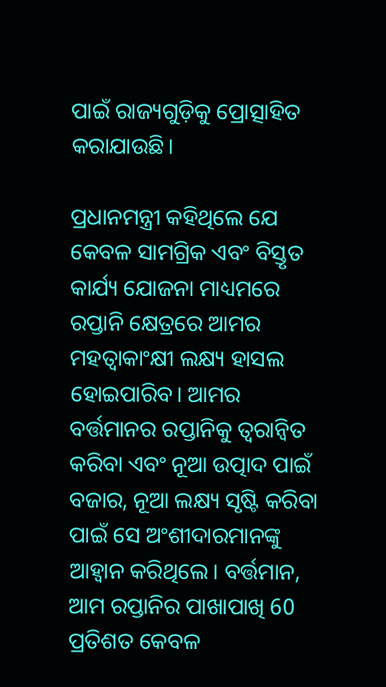ପାଇଁ ରାଜ୍ୟଗୁଡ଼ିକୁ ପ୍ରୋତ୍ସାହିତ କରାଯାଉଛି।

ପ୍ରଧାନମନ୍ତ୍ରୀ କହିଥିଲେ ଯେ କେବଳ ସାମଗ୍ରିକ ଏବଂ ବିସ୍ତୃତ କାର୍ଯ୍ୟ ଯୋଜନା ମାଧ୍ୟମରେ ରପ୍ତାନି କ୍ଷେତ୍ରରେ ଆମର ମହତ୍ବାକାଂକ୍ଷୀ ଲକ୍ଷ୍ୟ ହାସଲ ହୋଇପାରିବ। ଆମର ବର୍ତ୍ତମାନର ରପ୍ତାନିକୁ ତ୍ବରାନ୍ବିତ କରିବା ଏବଂ ନୂଆ ଉତ୍ପାଦ ପାଇଁ ବଜାର, ନୂଆ ଲକ୍ଷ୍ୟ ସୃଷ୍ଟି କରିବା ପାଇଁ ସେ ଅଂଶୀଦାରମାନଙ୍କୁ ଆହ୍ବାନ କରିଥିଲେ। ବର୍ତ୍ତମାନ, ଆମ ରପ୍ତାନିର ପାଖାପାଖି 60 ପ୍ରତିଶତ କେବଳ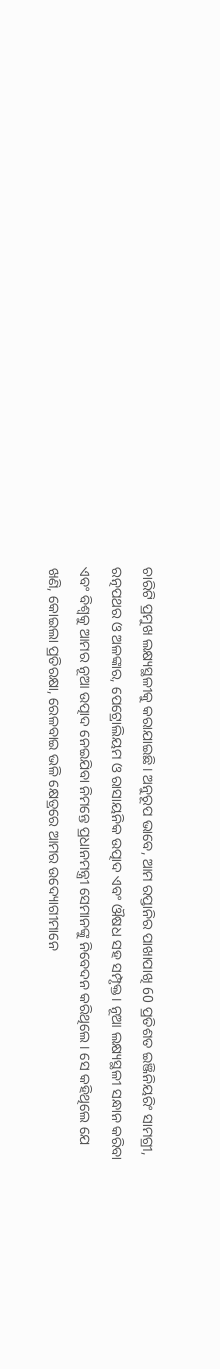ଚାରିଟି ପ୍ରମୁଖ ଲକ୍ଷ୍ୟସ୍ଥଳୀକୁ କରାଯାଇଛି। ଅନୁରୂପ ଭାବେ, ଆମ ରପ୍ତାନିର ପାଖାପାଖି 60 ପ୍ରତିଶତ ଇଞ୍ଜିନିୟରିଂ ସାମଗ୍ରୀ, ରତ୍ନପଥର ଓ ଅଳଙ୍କାର, ପେଟ୍ରୋଲିୟମ ଓ ରାସାୟନିକ ଉତ୍ପାଦ ଏବଂ ଔଷଧ ସହ ସମ୍ପୃକ୍ତ। ନୂଆ ଲକ୍ଷ୍ୟସ୍ଥଳୀ ସନ୍ଧାନ କରିବା ଏବଂ ବିଶ୍ବକୁ ଆମର ନୂଆ ଉତ୍ପାଦ ନେଇଯିବା ନିମନ୍ତେ ପ୍ରଧାନମନ୍ତ୍ରୀ ସେମାନଙ୍କୁ ନିବେଦନ କରିଥିଲେ। ସେ କହିଥିଲେ ଯେ ଖଣି, କୋଇଲା ପ୍ରତିରକ୍ଷା, ରେଳବାଇ ଭଳି କ୍ଷେତ୍ରରେ ଆମର ଉଦ୍ୟୋଗୀମାନେ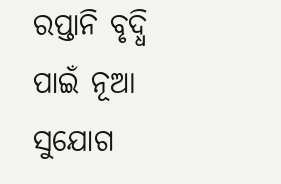ରପ୍ତାନି ବୃଦ୍ଧି ପାଇଁ ନୂଆ ସୁଯୋଗ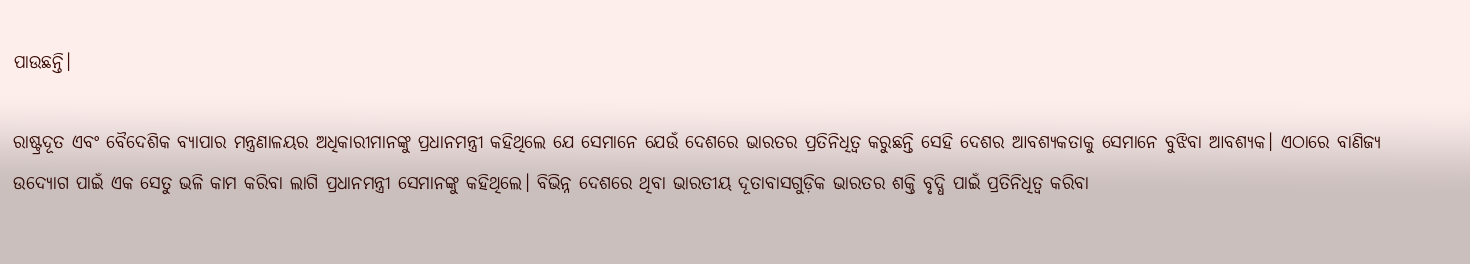ପାଉଛନ୍ତି।

ରାଷ୍ଟ୍ରଦୂତ ଏବଂ ବୈଦେଶିକ ବ୍ୟାପାର ମନ୍ତ୍ରଣାଳୟର ଅଧିକାରୀମାନଙ୍କୁ ପ୍ରଧାନମନ୍ତ୍ରୀ କହିଥିଲେ ଯେ ସେମାନେ ଯେଉଁ ଦେଶରେ ଭାରତର ପ୍ରତିନିଧିତ୍ବ କରୁଛନ୍ତି ସେହି ଦେଶର ଆବଶ୍ୟକତାକୁ ସେମାନେ ବୁଝିବା ଆବଶ୍ୟକ। ଏଠାରେ ବାଣିଜ୍ୟ ଉଦ୍ୟୋଗ ପାଇଁ ଏକ ସେତୁ ଭଳି କାମ କରିବା ଲାଗି ପ୍ରଧାନମନ୍ତ୍ରୀ ସେମାନଙ୍କୁ କହିଥିଲେ। ବିଭିନ୍ନ ଦେଶରେ ଥିବା ଭାରତୀୟ ଦୂତାବାସଗୁଡ଼ିକ ଭାରତର ଶକ୍ତି ବୃଦ୍ଧି ପାଇଁ ପ୍ରତିନିଧିତ୍ବ କରିବା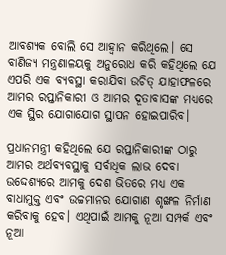ଆବଶ୍ୟକ ବୋଲି ସେ ଆହ୍ବାନ କରିଥିଲେ। ସେ ବାଣିଜ୍ୟ ମନ୍ତ୍ରଣାଳୟକୁ ଅନୁରୋଧ କରି କହିଥିଲେ ଯେ ଏପରି ଏକ ବ୍ୟବସ୍ଥା କରାଯିବା ଉଚିତ୍ ଯାହାଫଳରେ ଆମର ରପ୍ତାନିକାରୀ ଓ ଆମର ଦୂତାବାସଙ୍କ ମଧ୍ୟରେ ଏକ ସ୍ଥିର ଯୋଗାଯୋଗ ସ୍ଥାପନ ହୋଇପାରିବ।

ପ୍ରଧାନମନ୍ତ୍ରୀ କହିଥିଲେ ଯେ ରପ୍ତାନିକାରୀଙ୍କ ଠାରୁ ଆମର ଅର୍ଥବ୍ୟବସ୍ଥାକୁ ସର୍ବାଧିକ ଲାଭ ଦେବା ଉଦ୍ଦେଶ୍ୟରେ ଆମକୁ ଦେଶ ଭିତରେ ମଧ୍ୟ ଏକ ବାଧାମୁକ୍ତ ଏବଂ ଉଚ୍ଚମାନର ଯୋଗାଣ ଶୃଙ୍ଖଳ ନିର୍ମାଣ କରିବାକୁ ହେବ। ଏଥିପାଇଁ ଆମକୁ ନୂଆ ସମ୍ପର୍କ ଏବଂ ନୂଆ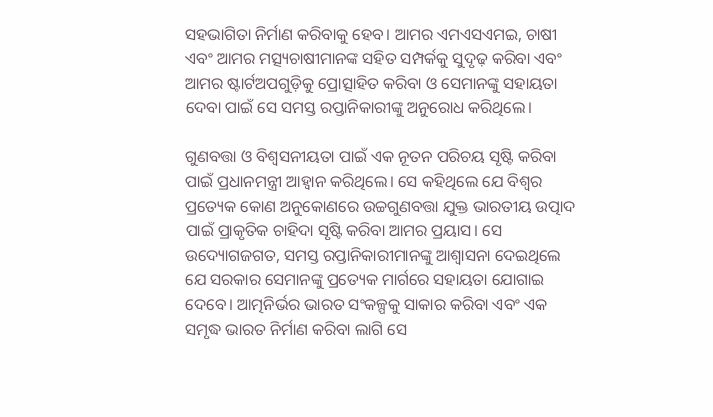ସହଭାଗିତା ନିର୍ମାଣ କରିବାକୁ ହେବ। ଆମର ଏମଏସଏମଇ, ଚାଷୀ ଏବଂ ଆମର ମତ୍ସ୍ୟଚାଷୀମାନଙ୍କ ସହିତ ସମ୍ପର୍କକୁ ସୁଦୃଢ଼ କରିବା ଏବଂ ଆମର ଷ୍ଟାର୍ଟଅପଗୁଡ଼ିକୁ ପ୍ରୋତ୍ସାହିତ କରିବା ଓ ସେମାନଙ୍କୁ ସହାୟତା ଦେବା ପାଇଁ ସେ ସମସ୍ତ ରପ୍ତାନିକାରୀଙ୍କୁ ଅନୁରୋଧ କରିଥିଲେ।

ଗୁଣବତ୍ତା ଓ ବିଶ୍ବସନୀୟତା ପାଇଁ ଏକ ନୂତନ ପରିଚୟ ସୃଷ୍ଟି କରିବା ପାଇଁ ପ୍ରଧାନମନ୍ତ୍ରୀ ଆହ୍ବାନ କରିଥିଲେ। ସେ କହିଥିଲେ ଯେ ବିଶ୍ବର ପ୍ରତ୍ୟେକ କୋଣ ଅନୁକୋଣରେ ଉଚ୍ଚଗୁଣବତ୍ତା ଯୁକ୍ତ ଭାରତୀୟ ଉତ୍ପାଦ ପାଇଁ ପ୍ରାକୃତିକ ଚାହିଦା ସୃଷ୍ଟି କରିବା ଆମର ପ୍ରୟାସ। ସେ ଉଦ୍ୟୋଗଜଗତ, ସମସ୍ତ ରପ୍ତାନିକାରୀମାନଙ୍କୁ ଆଶ୍ବାସନା ଦେଇଥିଲେ ଯେ ସରକାର ସେମାନଙ୍କୁ ପ୍ରତ୍ୟେକ ମାର୍ଗରେ ସହାୟତା ଯୋଗାଇ ଦେବେ। ଆତ୍ମନିର୍ଭର ଭାରତ ସଂକଳ୍ପକୁ ସାକାର କରିବା ଏବଂ ଏକ ସମୃଦ୍ଧ ଭାରତ ନିର୍ମାଣ କରିବା ଲାଗି ସେ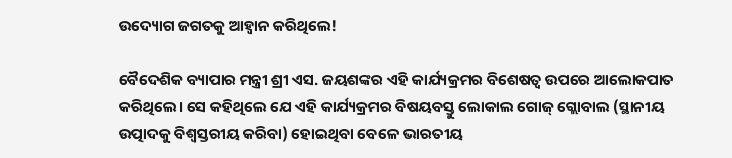ଉଦ୍ୟୋଗ ଜଗତକୁ ଆହ୍ବାନ କରିଥିଲେ!

ବୈଦେଶିକ ବ୍ୟାପାର ମନ୍ତ୍ରୀ ଶ୍ରୀ ଏସ. ଜୟଶଙ୍କର ଏହି କାର୍ଯ୍ୟକ୍ରମର ବିଶେଷତ୍ବ ଉପରେ ଆଲୋକପାତ କରିଥିଲେ। ସେ କହିଥିଲେ ଯେ ଏହି କାର୍ଯ୍ୟକ୍ରମର ବିଷୟବସ୍ତୁ ଲୋକାଲ ଗୋଜ୍ ଗ୍ଲୋବାଲ (ସ୍ଥାନୀୟ ଉତ୍ପାଦକୁ ବିଶ୍ବସ୍ତରୀୟ କରିବା) ହୋଇଥିବା ବେଳେ ଭାରତୀୟ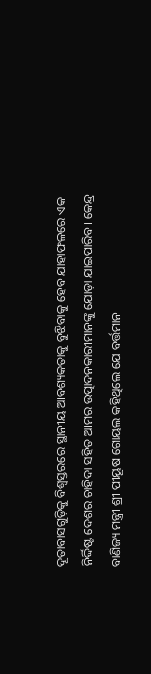ଦୂତାବାସଗୁଡ଼ିକୁ ବିଶ୍ବସ୍ତରରେ ସ୍ଥାନୀୟ ଆବଶ୍ୟକତାକୁ ବୁଝିବାକୁ ହେବ ଯାହାଫଳରେ ଏକ ନିର୍ଦ୍ଦିଷ୍ଟ ଦେଶର ଚାହିଦା ସହିତ ଆମର ଉତ୍ପାଦନକାରୀମାନଙ୍କୁ ଯୋଡ଼ା ଯାଇପାରିବ। କେନ୍ଦ୍ର ବାଣିଜ୍ୟ ମନ୍ତ୍ରୀ ଶ୍ରୀ ପୀୟୂଷ ଗୋୟଲ କହିଥିଲେ ଯେ ବର୍ତ୍ତମାନ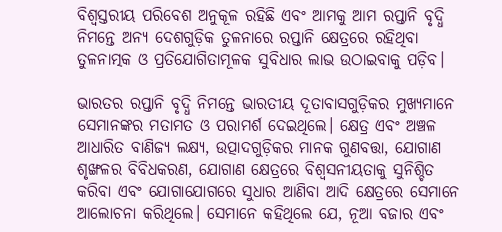ବିଶ୍ବସ୍ତରୀୟ ପରିବେଶ ଅନୁକୂଳ ରହିଛି ଏବଂ ଆମକୁ ଆମ ରପ୍ତାନି ବୃଦ୍ଧି ନିମନ୍ତେ ଅନ୍ୟ ଦେଶଗୁଡ଼ିକ ତୁଳନାରେ ରପ୍ତାନି କ୍ଷେତ୍ରରେ ରହିଥିବା ତୁଳନାତ୍ମକ ଓ ପ୍ରତିଯୋଗିତାମୂଳକ ସୁବିଧାର ଲାଭ ଉଠାଇବାକୁ ପଡ଼ିବ।

ଭାରତର ରପ୍ତାନି ବୃଦ୍ଧି ନିମନ୍ତେ ଭାରତୀୟ ଦୂତାବାସଗୁଡ଼ିକର ମୁଖ୍ୟମାନେ ସେମାନଙ୍କର ମତାମତ ଓ ପରାମର୍ଶ ଦେଇଥିଲେ। କ୍ଷେତ୍ର ଏବଂ ଅଞ୍ଚଳ ଆଧାରିତ ବାଣିଜ୍ୟ ଲକ୍ଷ୍ୟ, ଉତ୍ପାଦଗୁଡ଼ିକର ମାନକ ଗୁଣବତ୍ତା, ଯୋଗାଣ ଶୃଙ୍ଖଳର ବିବିଧକରଣ, ଯୋଗାଣ କ୍ଷେତ୍ରରେ ବିଶ୍ବସନୀୟତାକୁ ସୁନିଶ୍ଚିତ କରିବା ଏବଂ ଯୋଗାଯୋଗରେ ସୁଧାର ଆଣିବା ଆଦି କ୍ଷେତ୍ରରେ ସେମାନେ ଆଲୋଚନା କରିଥିଲେ। ସେମାନେ କହିଥିଲେ ଯେ, ନୂଆ ବଜାର ଏବଂ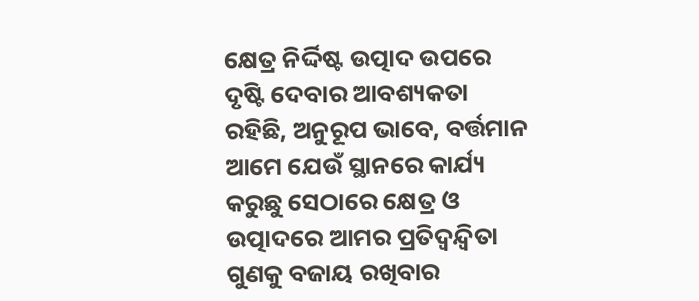କ୍ଷେତ୍ର ନିର୍ଦ୍ଦିଷ୍ଟ ଉତ୍ପାଦ ଉପରେ ଦୃଷ୍ଟି ଦେବାର ଆବଶ୍ୟକତା ରହିଛି, ଅନୁରୂପ ଭାବେ, ବର୍ତ୍ତମାନ ଆମେ ଯେଉଁ ସ୍ଥାନରେ କାର୍ଯ୍ୟ କରୁଛୁ ସେଠାରେ କ୍ଷେତ୍ର ଓ ଉତ୍ପାଦରେ ଆମର ପ୍ରତିଦ୍ବନ୍ଦ୍ବିତା ଗୁଣକୁ ବଜାୟ ରଖିବାର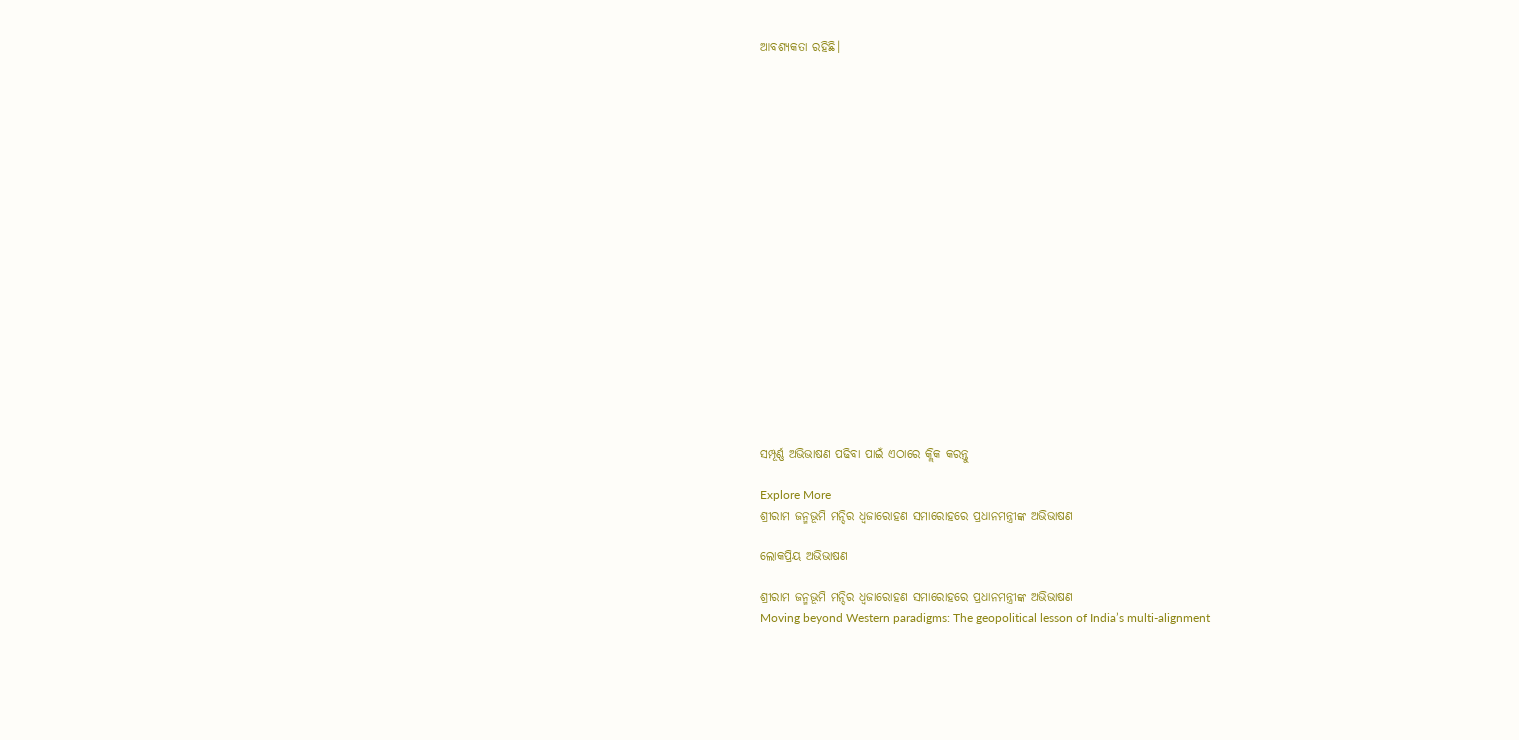ଆବଶ୍ୟକତା ରହିଛି।



















ସମ୍ପୂର୍ଣ୍ଣ ଅଭିଭାଷଣ ପଢିବା ପାଇଁ ଏଠାରେ କ୍ଲିକ କରନ୍ତୁ

Explore More
ଶ୍ରୀରାମ ଜନ୍ମଭୂମି ମନ୍ଦିର ଧ୍ଵଜାରୋହଣ ସମାରୋହରେ ପ୍ରଧାନମନ୍ତ୍ରୀଙ୍କ ଅଭିଭାଷଣ

ଲୋକପ୍ରିୟ ଅଭିଭାଷଣ

ଶ୍ରୀରାମ ଜନ୍ମଭୂମି ମନ୍ଦିର ଧ୍ଵଜାରୋହଣ ସମାରୋହରେ ପ୍ରଧାନମନ୍ତ୍ରୀଙ୍କ ଅଭିଭାଷଣ
Moving beyond Western paradigms: The geopolitical lesson of India’s multi-alignment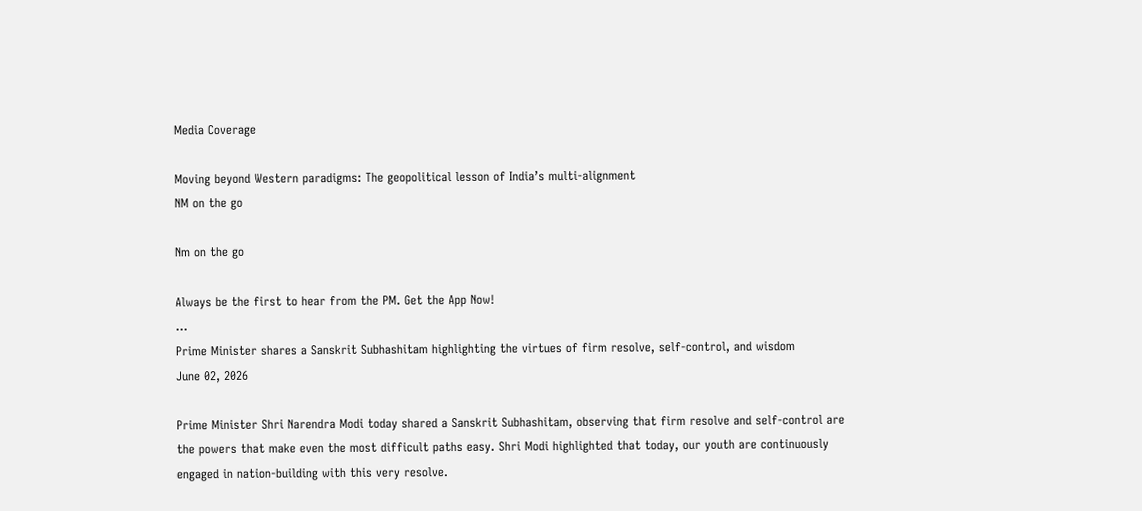Media Coverage

Moving beyond Western paradigms: The geopolitical lesson of India’s multi-alignment
NM on the go

Nm on the go

Always be the first to hear from the PM. Get the App Now!
...
Prime Minister shares a Sanskrit Subhashitam highlighting the virtues of firm resolve, self-control, and wisdom
June 02, 2026

Prime Minister Shri Narendra Modi today shared a Sanskrit Subhashitam, observing that firm resolve and self-control are the powers that make even the most difficult paths easy. Shri Modi highlighted that today, our youth are continuously engaged in nation-building with this very resolve.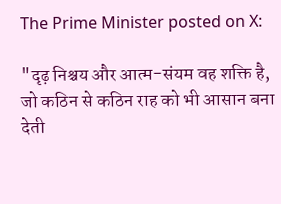The Prime Minister posted on X:

"दृढ़ निश्चय और आत्म-संयम वह शक्ति है, जो कठिन से कठिन राह को भी आसान बना देती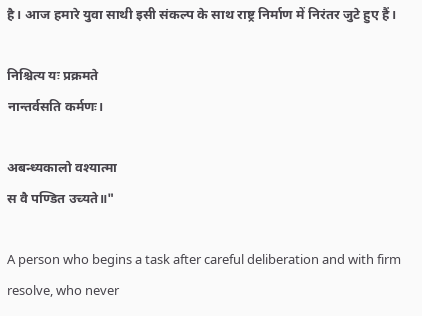है। आज हमारे युवा साथी इसी संकल्प के साथ राष्ट्र निर्माण में निरंतर जुटे हुए हैं।

निश्चित्य यः प्रक्रमते
नान्तर्वसति कर्मणः।

अबन्ध्यकालो वश्यात्मा
स वै पण्डित उच्यते॥"

A person who begins a task after careful deliberation and with firm resolve, who never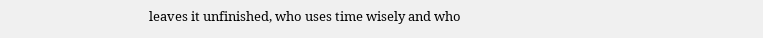leaves it unfinished, who uses time wisely and who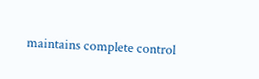maintains complete control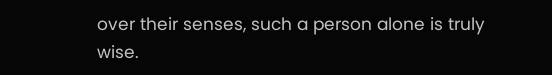over their senses, such a person alone is truly wise.